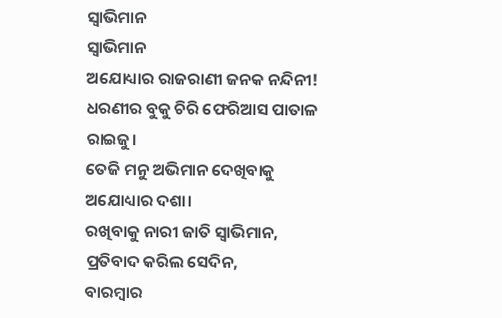ସ୍ଵାଭିମାନ
ସ୍ଵାଭିମାନ
ଅଯୋଧ୍ୟାର ରାଜରାଣୀ ଜନକ ନନ୍ଦିନୀ!
ଧରଣୀର ବୁକୁ ଚିରି ଫେରିଆସ ପାତାଳ ରାଇଜୁ।
ତେଜି ମନୁ ଅଭିମାନ ଦେଖିବାକୁ ଅଯୋଧ୍ୟାର ଦଶା।
ରଖିବାକୁ ନାରୀ ଜାତି ସ୍ଵାଭିମାନ,
ପ୍ରତିବାଦ କରିଲ ସେଦିନ,
ବାରମ୍ବାର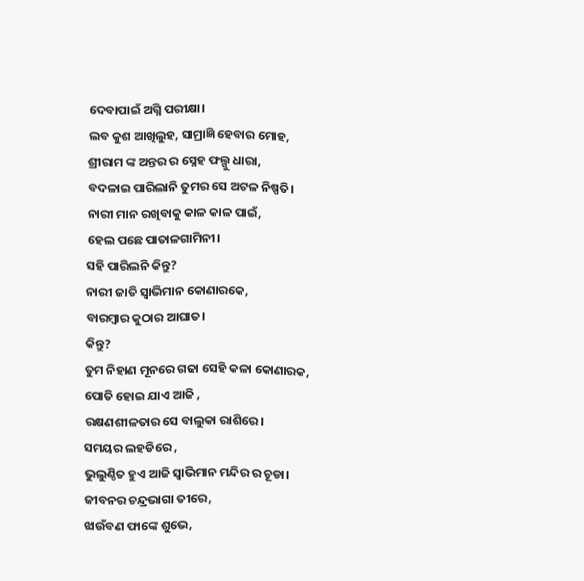ଦେବାପାଇଁ ଅଗ୍ନି ପରୀକ୍ଷା।
ଲବ କୁଶ ଆଖିଲୁହ, ସାମ୍ରାଜ୍ଞି ହେବାର ମୋହ,
ଶ୍ରୀରାମ ଙ୍କ ଅନ୍ତର ର ସ୍ନେହ ଫଲ୍ଗୁ ଧାରା,
ବଦଳାଇ ପାରିଲାନି ତୁମର ସେ ଅଟଳ ନିଷ୍ପତି।
ନାରୀ ମାନ ରଖିବାକୁ କାଳ କାଳ ପାଇଁ,
ହେଲ ପଛେ ପାତାଳଗାମିନୀ।
ସହି ପାରିଲନି କିନ୍ତୁ?
ନାରୀ ଜାତି ସ୍ଵାଭିମାନ କୋଣାରକେ,
ବାରମ୍ବାର କୁଠାର ଆଘାତ।
କିନ୍ତୁ?
ତୁମ ନିହାଣ ମୂନରେ ଗଢା ସେହି କଳା କୋଣାରକ,
ପୋତି ହୋଇ ଯାଏ ଆଜି ,
ରକ୍ଷଣଶୀଳତାର ସେ ବାଲୁକା ରାଶିରେ।
ସମୟର ଲହଡିରେ ,
ଭୁଲୁଣ୍ଠିତ ହୁଏ ଆଜି ସ୍ଵାଭିମାନ ମନ୍ଦିର ର ଚୂଡା।
ଜୀବନର ଚନ୍ଦ୍ରଭାଗା ତୀରେ,
ଝାଉଁବଣ ଫାଙ୍କେ ଶୁଭେ,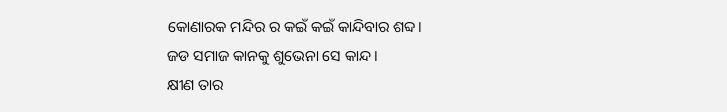କୋଣାରକ ମନ୍ଦିର ର କଇଁ କଇଁ କାନ୍ଦିବାର ଶବ୍ଦ।
ଜଡ ସମାଜ କାନକୁ ଶୁଭେନା ସେ କାନ୍ଦ।
କ୍ଷୀଣ ତାର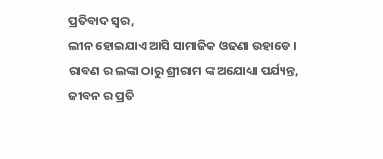ପ୍ରତିବାଦ ସ୍ଵର,
ଲୀନ ହୋଇଯାଏ ଆସି ସାମାଜିକ ଓଢଣା ଉହାଡେ ।
ରାବଣ ର ଲଙ୍କା ଠାରୁ ଶ୍ରୀରାମ ଙ୍କ ଅଯୋଧ୍ୟା ପର୍ଯ୍ୟନ୍ତ,
ଜୀବନ ର ପ୍ରତି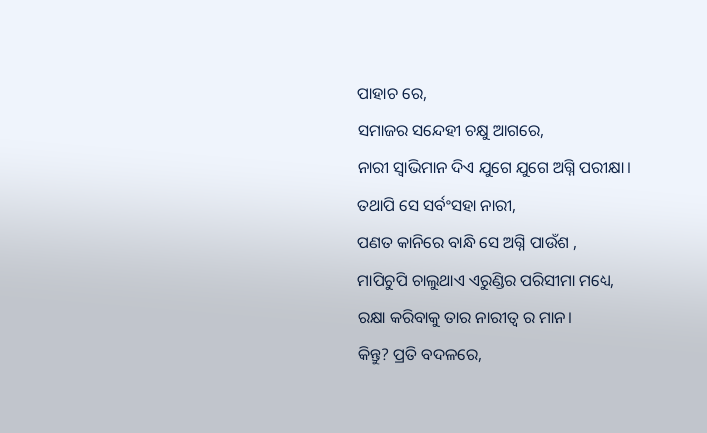ପାହାଚ ରେ,
ସମାଜର ସନ୍ଦେହୀ ଚକ୍ଷୁ ଆଗରେ,
ନାରୀ ସ୍ଵାଭିମାନ ଦିଏ ଯୁଗେ ଯୁଗେ ଅଗ୍ନି ପରୀକ୍ଷା।
ତଥାପି ସେ ସର୍ବଂସହା ନାରୀ,
ପଣତ କାନିରେ ବାନ୍ଧି ସେ ଅଗ୍ନି ପାଉଁଶ ,
ମାପିଚୁପି ଚାଲୁଥାଏ ଏରୁଣ୍ଡିର ପରିସୀମା ମଧ୍ୟେ,
ରକ୍ଷା କରିବାକୁ ତାର ନାରୀତ୍ଵ ର ମାନ।
କିନ୍ତୁ? ପ୍ରତି ବଦଳରେ,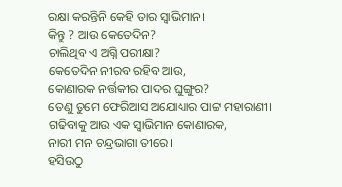ରକ୍ଷା କରନ୍ତିନି କେହି ତାର ସ୍ଵାଭିମାନ।
କିନ୍ତୁ ? ଆଉ କେତେଦିନ?
ଚାଲିଥିବ ଏ ଅଗ୍ନି ପରୀକ୍ଷା?
କେତେଦିନ ନୀରବ ରହିବ ଆଉ,
କୋଣାରକ ନର୍ତ୍ତକୀର ପାଦର ଘୁଙ୍ଗୁର?
ତେଣୁ ତୁମେ ଫେରିଆସ ଅଯୋଧ୍ୟାର ପାଟ୍ଟ ମହାରାଣୀ।
ଗଢିବାକୁ ଆଉ ଏକ ସ୍ଵାଭିମାନ କୋଣାରକ,
ନାରୀ ମନ ଚନ୍ଦ୍ରଭାଗା ତୀରେ।
ହସିଉଠୁ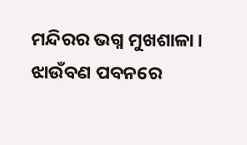ମନ୍ଦିରର ଭଗ୍ନ ମୁଖଶାଳା।
ଝାଉଁବଣ ପବନରେ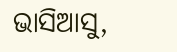ଭାସିଆସୁ,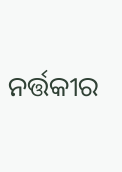ନର୍ତ୍ତକୀର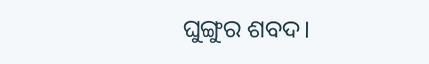ଘୁଙ୍ଗୁର ଶବଦ।